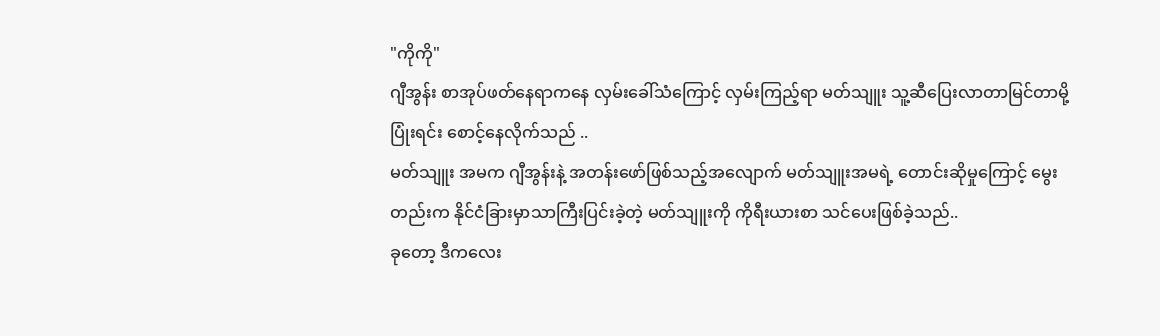"ကိုကို"
ဂျီအွန်း စာအုပ်ဖတ်နေရာကနေ လှမ်းခေါ်သံကြောင့် လှမ်းကြည့်ရာ မတ်သျူး သူ့ဆီပြေးလာတာမြင်တာမို့ ပြုံးရင်း စောင့်နေလိုက်သည် ..
မတ်သျူး အမက ဂျီအွန်းနဲ့ အတန်းဖော်ဖြစ်သည့်အလျောက် မတ်သျူးအမရဲ့ တောင်းဆိုမှုကြောင့် မွေးတည်းက နိုင်ငံခြားမှာသာကြီးပြင်းခဲ့တဲ့ မတ်သျူးကို ကိုရီးယားစာ သင်ပေးဖြစ်ခဲ့သည်..
ခုတော့ ဒီကလေး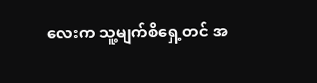လေးက သူ့မျက်စိရှေ့တင် အ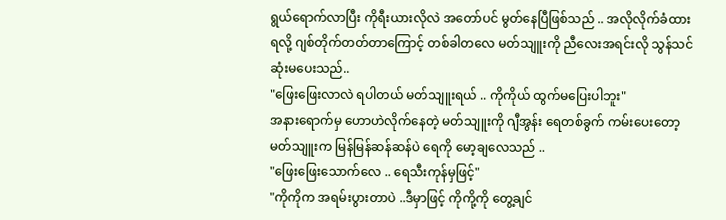ရွယ်ရောက်လာပြီး ကိုရီးယားလိုလဲ အတော်ပင် မွတ်နေပြီဖြစ်သည် .. အလိုလိုက်ခံထားရလို့ ဂျစ်တိုက်တတ်တာကြောင့် တစ်ခါတလေ မတ်သျူးကို ညီလေးအရင်းလို သွန်သင်ဆုံးမပေးသည်..
"ဖြေးဖြေးလာလဲ ရပါတယ် မတ်သျူးရယ် .. ကိုကိုယ် ထွက်မပြေးပါဘူး"
အနားရောက်မှ ဟောဟဲလိုက်နေတဲ့ မတ်သျူးကို ဂျီအွန်း ရေတစ်ခွက် ကမ်းပေးတော့ မတ်သျူးက မြန်မြန်ဆန်ဆန်ပဲ ရေကို မော့ချလေသည် ..
"ဖြေးဖြေးသောက်လေ .. ရေသီးကုန်မှဖြင့်"
"ကိုကိုက အရမ်းပွားတာပဲ ..ဒီမှာဖြင့် ကိုကို့ကို တွေ့ချင်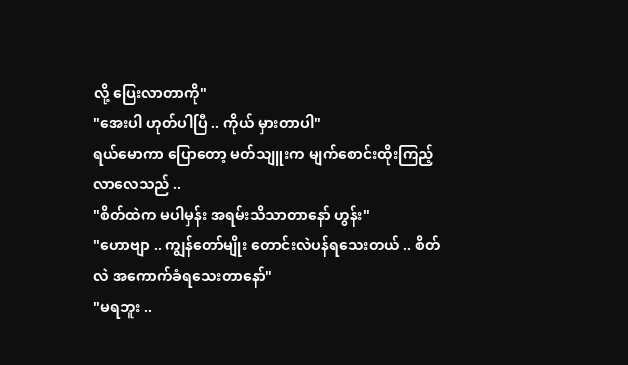လို့ ပြေးလာတာကို"
"အေးပါ ဟုတ်ပါပြီ .. ကိုယ် မှားတာပါ"
ရယ်မောကာ ပြောတော့ မတ်သျူးက မျက်စောင်းထိုးကြည့်လာလေသည် ..
"စိတ်ထဲက မပါမှန်း အရမ်းသိသာတာနော် ဟွန်း"
"ဟောဗျာ .. ကျွန်တော်မျိုး တောင်းလဲပန်ရသေးတယ် .. စိတ်လဲ အကောက်ခံရသေးတာနော်"
"မရဘူး ..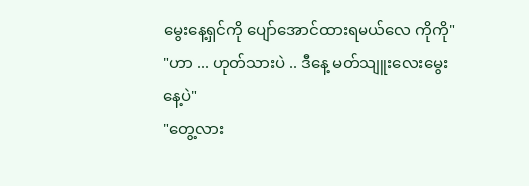မွေးနေ့ရှင်ကို ပျော်အောင်ထားရမယ်လေ ကိုကို"
"ဟာ ... ဟုတ်သားပဲ .. ဒီနေ့ မတ်သျူးလေးမွေးနေ့ပဲ"
"တွေ့လား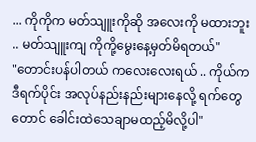... ကိုကိုက မတ်သျူးကိုဆို အလေးကို မထားဘူး .. မတ်သျူးကျ ကိုကို့မွေးနေ့မှတ်မိရတယ်"
"တောင်းပန်ပါတယ် ကလေးလေးရယ် .. ကိုယ်က ဒီရက်ပိုင်း အလုပ်နည်းနည်းများနေလို့ ရက်တွေတောင် ခေါင်းထဲသေချာမထည့်မိလို့ပါ"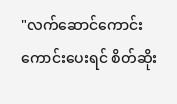"လက်ဆောင်ကောင်းကောင်းပေးရင် စိတ်ဆိုး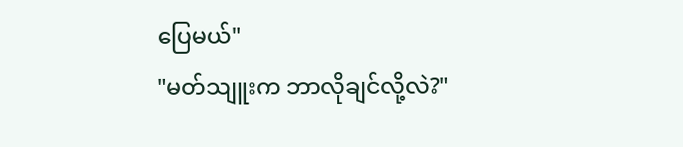ပြေမယ်"
"မတ်သျူးက ဘာလိုချင်လို့လဲ?"